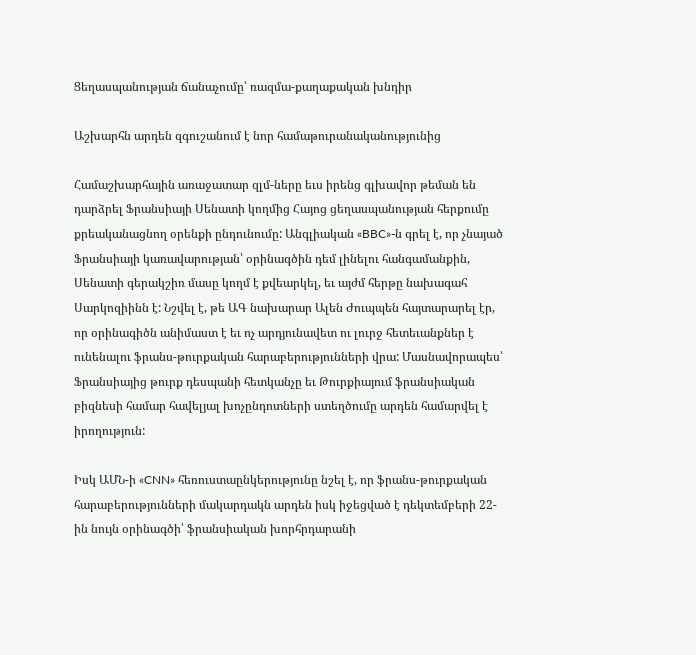Ցեղասպանության ճանաչումը՝ ռազմա-քաղաքական խնդիր

Աշխարհն արդեն զգուշանում է նոր համաթուրանականությունից

Համաշխարհային առաջատար զլմ-ները եւս իրենց գլխավոր թեման են դարձրել Ֆրանսիայի Սենատի կողմից Հայոց ցեղասպանության հերքումը քրեականացնող օրենքի ընդունումը: Անգլիական «BBC»-ն գրել է, որ չնայած Ֆրանսիայի կառավարության՝ օրինագծին դեմ լինելու հանգամանքին, Սենատի գերակշիռ մասը կողմ է քվեարկել, եւ այժմ հերթը նախագահ Սարկոզիինն է: Նշվել է, թե ԱԳ նախարար Ալեն Ժուպպեն հայտարարել էր, որ օրինագիծն անիմաստ է եւ ոչ արդյունավետ ու լուրջ հետեւանքներ է ունենալու ֆրանս-թուրքական հարաբերությունների վրա: Մասնավորապես՝ Ֆրանսիայից թուրք դեսպանի հետկանչը եւ Թուրքիայում ֆրանսիական բիզնեսի համար հավելյալ խոչընդոտների ստեղծումը արդեն համարվել է իրողություն:

Իսկ ԱՄՆ-ի «CNN» հեռուստաընկերությունը նշել է, որ ֆրանս-թուրքական հարաբերությունների մակարդակն արդեն իսկ իջեցված է դեկտեմբերի 22-ին նույն օրինագծի՝ ֆրանսիական խորհրդարանի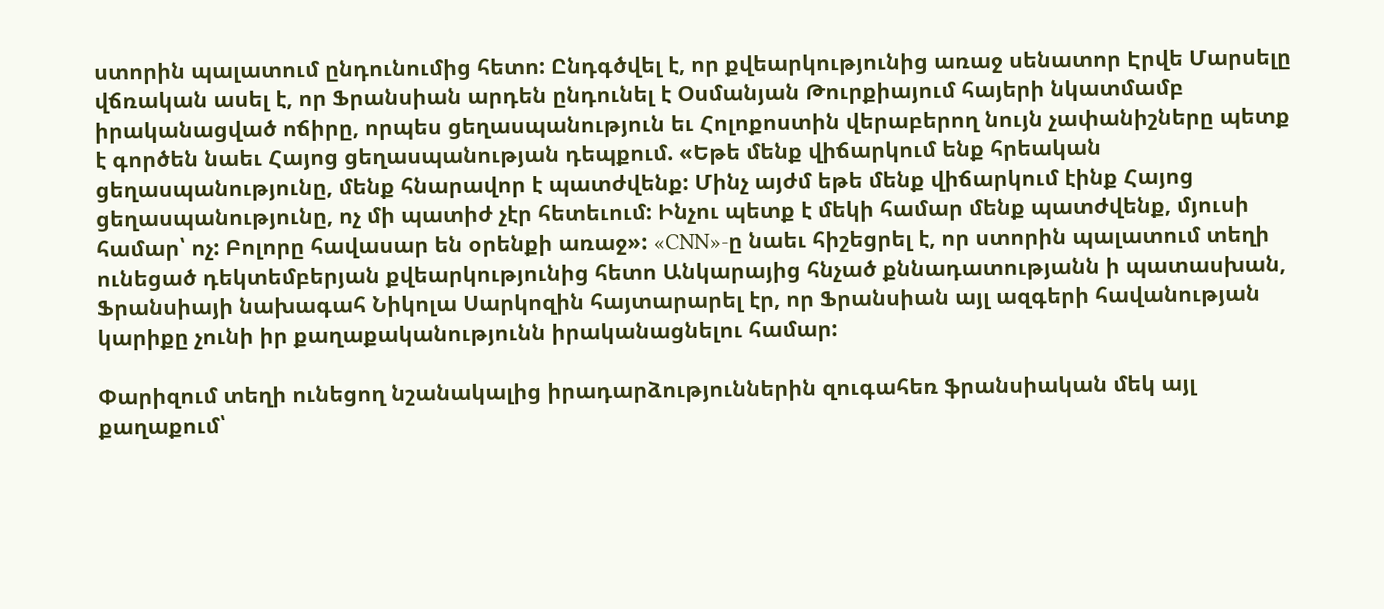ստորին պալատում ընդունումից հետո: Ընդգծվել է, որ քվեարկությունից առաջ սենատոր Էրվե Մարսելը վճռական ասել է, որ Ֆրանսիան արդեն ընդունել է Օսմանյան Թուրքիայում հայերի նկատմամբ իրականացված ոճիրը, որպես ցեղասպանություն եւ Հոլոքոստին վերաբերող նույն չափանիշները պետք է գործեն նաեւ Հայոց ցեղասպանության դեպքում. «Եթե մենք վիճարկում ենք հրեական ցեղասպանությունը, մենք հնարավոր է պատժվենք: Մինչ այժմ եթե մենք վիճարկում էինք Հայոց ցեղասպանությունը, ոչ մի պատիժ չէր հետեւում: Ինչու պետք է մեկի համար մենք պատժվենք, մյուսի համար՝ ոչ: Բոլորը հավասար են օրենքի առաջ»: «CNN»-ը նաեւ հիշեցրել է, որ ստորին պալատում տեղի ունեցած դեկտեմբերյան քվեարկությունից հետո Անկարայից հնչած քննադատությանն ի պատասխան, Ֆրանսիայի նախագահ Նիկոլա Սարկոզին հայտարարել էր, որ Ֆրանսիան այլ ազգերի հավանության կարիքը չունի իր քաղաքականությունն իրականացնելու համար:

Փարիզում տեղի ունեցող նշանակալից իրադարձություններին զուգահեռ ֆրանսիական մեկ այլ քաղաքում՝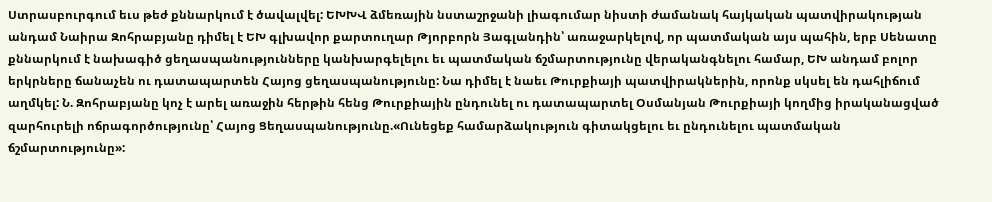Ստրասբուրգում եւս թեժ քննարկում է ծավալվել: ԵԽԽՎ ձմեռային նստաշրջանի լիագումար նիստի ժամանակ հայկական պատվիրակության անդամ Նաիրա Զոհրաբյանը դիմել է ԵԽ գլխավոր քարտուղար Թյորբորն Յագլանդին՝ առաջարկելով, որ պատմական այս պահին, երբ Սենատը քննարկում է նախագիծ ցեղասպանությունները կանխարգելելու եւ պատմական ճշմարտությունը վերականգնելու համար, ԵԽ անդամ բոլոր երկրները ճանաչեն ու դատապարտեն Հայոց ցեղասպանությունը: Նա դիմել է նաեւ Թուրքիայի պատվիրակներին, որոնք սկսել են դահլիճում աղմկել: Ն. Զոհրաբյանը կոչ է արել առաջին հերթին հենց Թուրքիային ընդունել ու դատապարտել Օսմանյան Թուրքիայի կողմից իրականացված զարհուրելի ոճրագործությունը՝ Հայոց Ցեղասպանությունը.«Ունեցեք համարձակություն գիտակցելու եւ ընդունելու պատմական ճշմարտությունը»: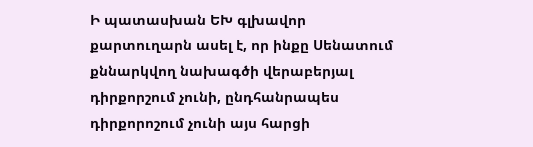Ի պատասխան ԵԽ գլխավոր քարտուղարն ասել է, որ ինքը Սենատում քննարկվող նախագծի վերաբերյալ դիրքորշում չունի, ընդհանրապես դիրքորոշում չունի այս հարցի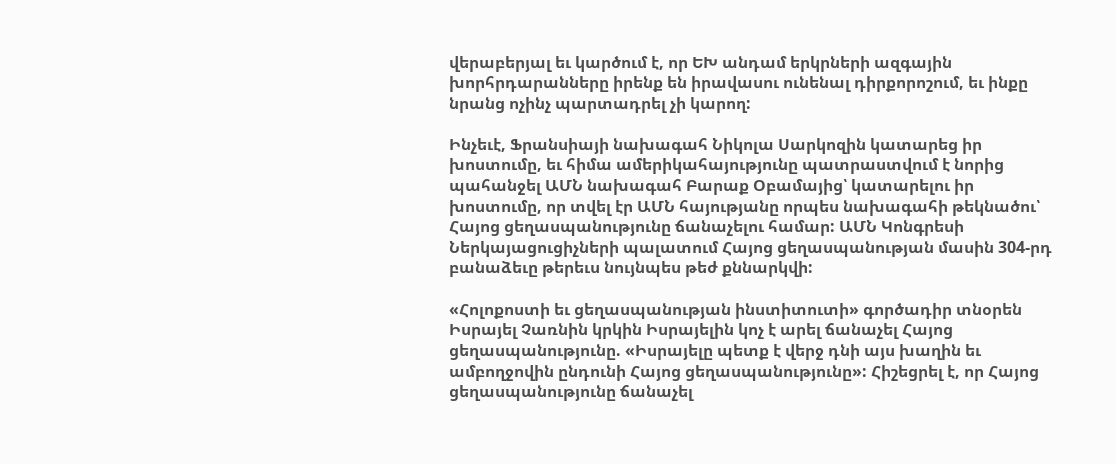վերաբերյալ եւ կարծում է, որ ԵԽ անդամ երկրների ազգային խորհրդարանները իրենք են իրավասու ունենալ դիրքորոշում, եւ ինքը նրանց ոչինչ պարտադրել չի կարող:

Ինչեւէ, Ֆրանսիայի նախագահ Նիկոլա Սարկոզին կատարեց իր խոստումը, եւ հիմա ամերիկահայությունը պատրաստվում է նորից պահանջել ԱՄՆ նախագահ Բարաք Օբամայից՝ կատարելու իր խոստումը, որ տվել էր ԱՄՆ հայությանը որպես նախագահի թեկնածու՝ Հայոց ցեղասպանությունը ճանաչելու համար: ԱՄՆ Կոնգրեսի Ներկայացուցիչների պալատում Հայոց ցեղասպանության մասին 304-րդ բանաձեւը թերեւս նույնպես թեժ քննարկվի:

«Հոլոքոստի եւ ցեղասպանության ինստիտուտի» գործադիր տնօրեն Իսրայել Չառնին կրկին Իսրայելին կոչ է արել ճանաչել Հայոց ցեղասպանությունը. «Իսրայելը պետք է վերջ դնի այս խաղին եւ ամբողջովին ընդունի Հայոց ցեղասպանությունը»: Հիշեցրել է, որ Հայոց ցեղասպանությունը ճանաչել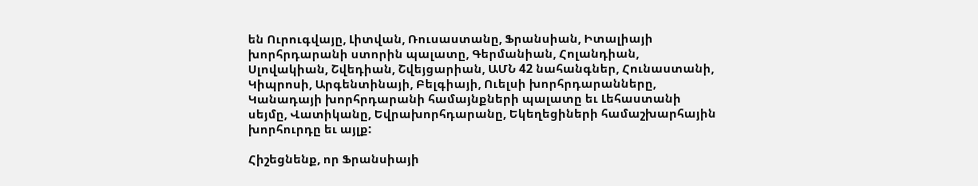են Ուրուգվայը, Լիտվան, Ռուսաստանը, Ֆրանսիան, Իտալիայի խորհրդարանի ստորին պալատը, Գերմանիան, Հոլանդիան, Սլովակիան, Շվեդիան, Շվեյցարիան, ԱՄՆ 42 նահանգներ, Հունաստանի, Կիպրոսի, Արգենտինայի, Բելգիայի, Ուելսի խորհրդարանները, Կանադայի խորհրդարանի համայնքների պալատը եւ Լեհաստանի սեյմը, Վատիկանը, Եվրախորհդարանը, Եկեղեցիների համաշխարհային խորհուրդը եւ այլք:

Հիշեցնենք, որ Ֆրանսիայի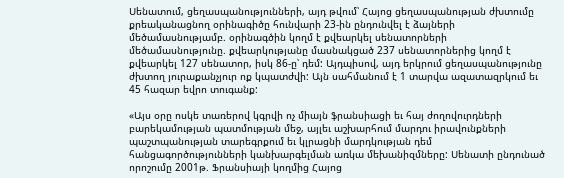Սենատում, ցեղասպանությունների, այդ թվում՝ Հայոց ցեղասպանության ժխտումը քրեականացնող օրինագիծը հունվարի 23-ին ընդունվել է ձայների մեծամասնությամբ. օրինագծին կողմ է քվեարկել սենատորների մեծամասնությունը. քվեարկությանը մասնակցած 237 սենատորներից կողմ է քվեարկել 127 սենատոր, իսկ 86-ը՝ դեմ: Այդպիսով, այդ երկրում ցեղասպանությունը ժխտող յուրաքանչյուր ոք կպատժվի: Այն սահմանում է 1 տարվա ազատազրկում եւ 45 հազար եվրո տուգանք:

«Այս օրը ոսկե տառերով կգրվի ոչ միայն ֆրանսիացի եւ հայ ժողովուրդների բարեկամության պատմության մեջ, այլեւ աշխարհում մարդու իրավունքների պաշտպանության տարեգրքում եւ կլրացնի մարդկության դեմ հանցագործությունների կանխարգելման առկա մեխանիզմները: Սենատի ընդունած որոշումը 2001թ. Ֆրանսիայի կողմից Հայոց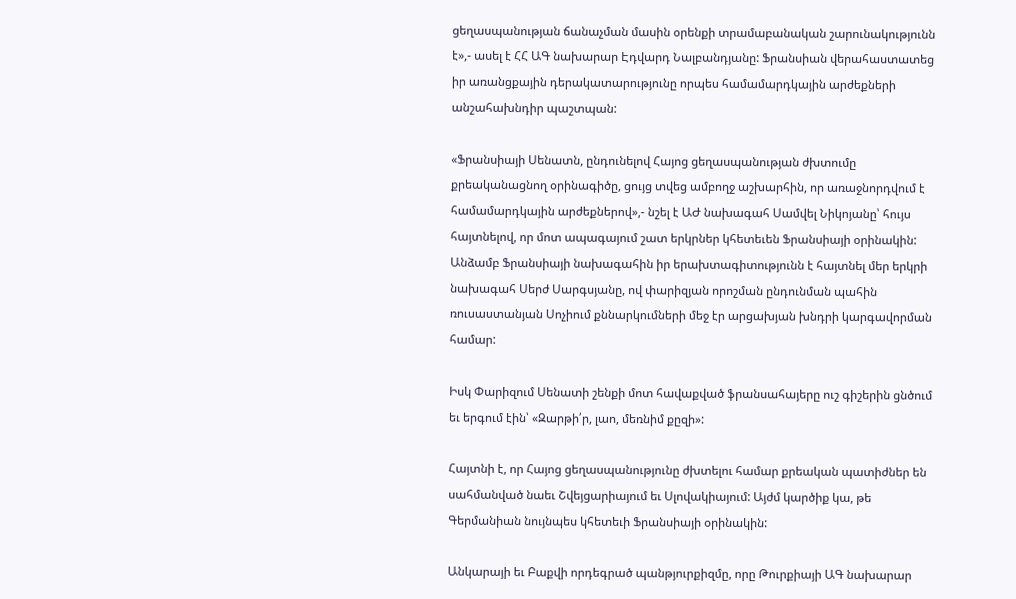ցեղասպանության ճանաչման մասին օրենքի տրամաբանական շարունակությունն է»,- ասել է ՀՀ ԱԳ նախարար Էդվարդ Նալբանդյանը: Ֆրանսիան վերահաստատեց իր առանցքային դերակատարությունը որպես համամարդկային արժեքների անշահախնդիր պաշտպան:

«Ֆրանսիայի Սենատն, ընդունելով Հայոց ցեղասպանության ժխտումը քրեականացնող օրինագիծը, ցույց տվեց ամբողջ աշխարհին, որ առաջնորդվում է համամարդկային արժեքներով»,- նշել է ԱԺ նախագահ Սամվել Նիկոյանը՝ հույս հայտնելով, որ մոտ ապագայում շատ երկրներ կհետեւեն Ֆրանսիայի օրինակին: Անձամբ Ֆրանսիայի նախագահին իր երախտագիտությունն է հայտնել մեր երկրի նախագահ Սերժ Սարգսյանը, ով փարիզյան որոշման ընդունման պահին ռուսաստանյան Սոչիում քննարկումների մեջ էր արցախյան խնդրի կարգավորման համար:

Իսկ Փարիզում Սենատի շենքի մոտ հավաքված ֆրանսահայերը ուշ գիշերին ցնծում եւ երգում էին՝ «Զարթի՛ր, լաո, մեռնիմ քըզի»:

Հայտնի է, որ Հայոց ցեղասպանությունը ժխտելու համար քրեական պատիժներ են սահմանված նաեւ Շվեյցարիայում եւ Սլովակիայում: Այժմ կարծիք կա, թե Գերմանիան նույնպես կհետեւի Ֆրանսիայի օրինակին:

Անկարայի եւ Բաքվի որդեգրած պանթյուրքիզմը, որը Թուրքիայի ԱԳ նախարար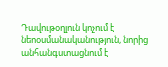Դավութօղլուն կոչում է նեոօսմանականություն, նորից անհանգստացնում է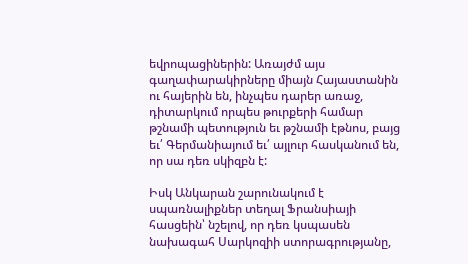եվրոպացիներին: Առայժմ այս գաղափարակիրները միայն Հայաստանին ու հայերին են, ինչպես դարեր առաջ, դիտարկում որպես թուրքերի համար թշնամի պետություն եւ թշնամի էթնոս, բայց եւ՛ Գերմանիայում եւ՛ այլուր հասկանում են, որ սա դեռ սկիզբն է:

Իսկ Անկարան շարունակում է սպառնալիքներ տեղալ Ֆրանսիայի հասցեին՝ նշելով, որ դեռ կսպասեն նախագահ Սարկոզիի ստորագրությանը,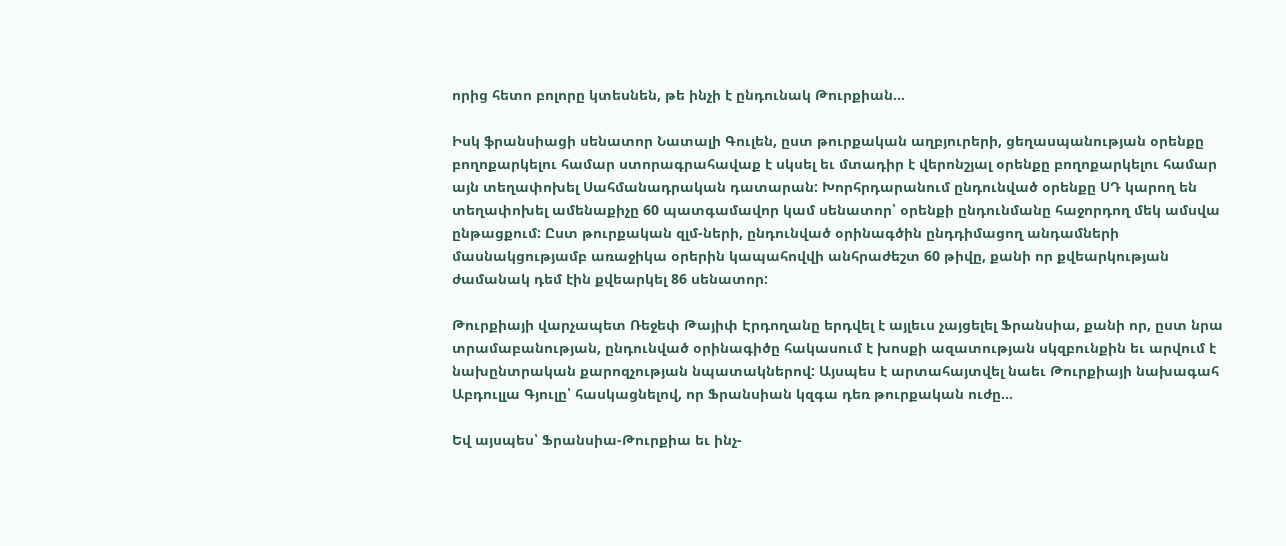որից հետո բոլորը կտեսնեն, թե ինչի է ընդունակ Թուրքիան…

Իսկ ֆրանսիացի սենատոր Նատալի Գուլեն, ըստ թուրքական աղբյուրերի, ցեղասպանության օրենքը բողոքարկելու համար ստորագրահավաք է սկսել եւ մտադիր է վերոնշյալ օրենքը բողոքարկելու համար այն տեղափոխել Սահմանադրական դատարան: Խորհրդարանում ընդունված օրենքը ՍԴ կարող են տեղափոխել ամենաքիչը 60 պատգամավոր կամ սենատոր՝ օրենքի ընդունմանը հաջորդող մեկ ամսվա ընթացքում: Ըստ թուրքական զլմ-ների, ընդունված օրինագծին ընդդիմացող անդամների մասնակցությամբ առաջիկա օրերին կապահովվի անհրաժեշտ 60 թիվը, քանի որ քվեարկության ժամանակ դեմ էին քվեարկել 86 սենատոր:

Թուրքիայի վարչապետ Ռեջեփ Թայիփ Էրդողանը երդվել է այլեւս չայցելել Ֆրանսիա, քանի որ, ըստ նրա տրամաբանության, ընդունված օրինագիծը հակասում է խոսքի ազատության սկզբունքին եւ արվում է նախընտրական քարոզչության նպատակներով: Այսպես է արտահայտվել նաեւ Թուրքիայի նախագահ Աբդուլլա Գյուլը՝ հասկացնելով, որ Ֆրանսիան կզգա դեռ թուրքական ուժը…

Եվ այսպես՝ Ֆրանսիա-Թուրքիա եւ ինչ-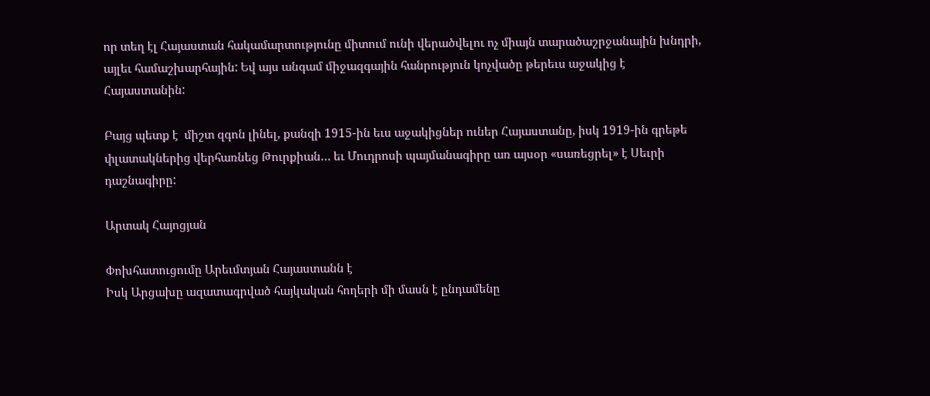որ տեղ էլ Հայաստան հակամարտությունը միտում ունի վերածվելու ոչ միայն տարածաշրջանային խնդրի, այլեւ համաշխարհային: Եվ այս անգամ միջազգային հանրություն կոչվածը թերեւս աջակից է Հայաստանին:

Բայց պետք է  միշտ զգոն լինել, քանզի 1915-ին եւս աջակիցներ ուներ Հայաստանը, իսկ 1919-ին գրեթե փլատակներից վերհառնեց Թուրքիան… եւ Մուդրոսի պայմանագիրը առ այսօր «սառեցրել» է Սեւրի դաշնագիրը:

Արտակ Հայոցյան

Փոխհատուցումը Արեւմտյան Հայաստանն է
Իսկ Արցախը ազատագրված հայկական հողերի մի մասն է ընդամենը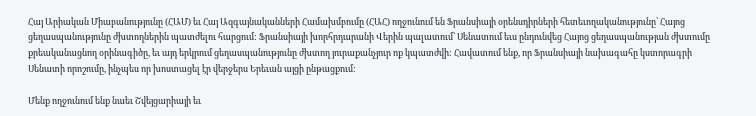Հայ Արիական Միաբանությունը (ՀԱՄ) եւ Հայ Ազգայնականների Համախմբումը (ՀԱՀ) ողջունում են Ֆրանսիայի օրենսդիրների հետեւողականությունը՝ Հայոց ցեղասպանությունը ժխտողներին պատժելու հարցում: Ֆրանսիայի խորհրդարանի Վերին պալատում՝ Սենատում եւս ընդունվեց Հայոց ցեղասպանության ժխտումը քրեականացնող օրինագիծը, եւ այդ երկրում ցեղասպանությունը ժխտող յուրաքանչյուր ոք կպատժվի: Հավատում ենք, որ Ֆրանսիայի նախագահը կստորագրի Սենատի որոշումը, ինչպես որ խոստացել էր վերջերս Երեւան այցի ընթացքում:

Մենք ողջունում ենք նաեւ Շվեյցարիայի եւ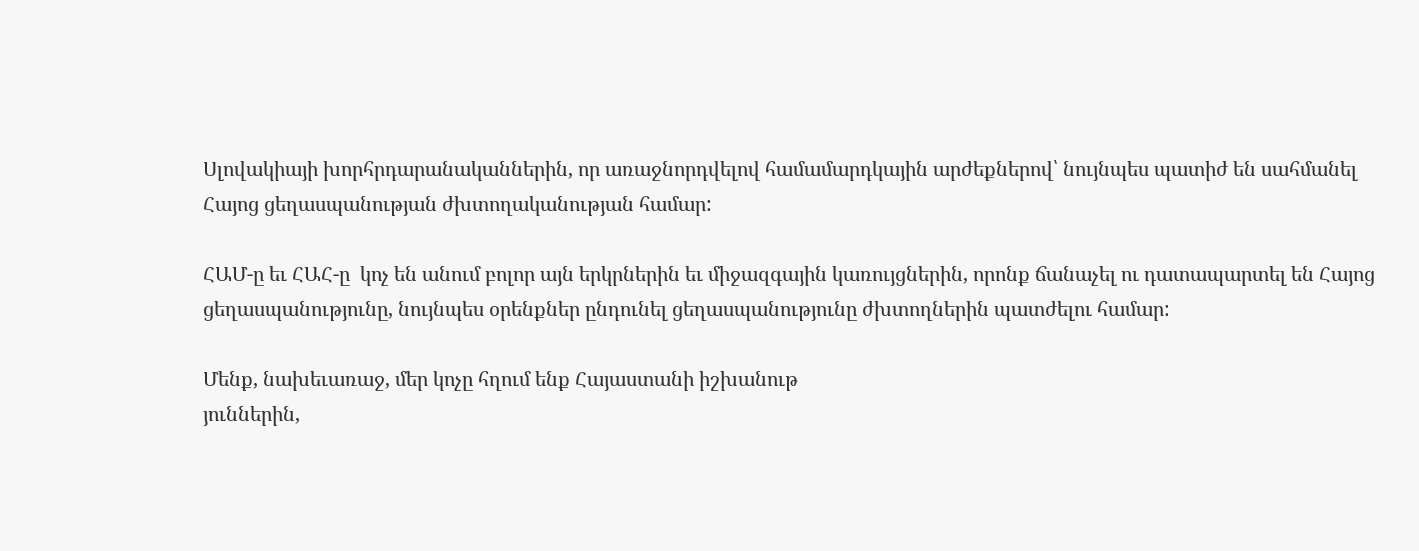Սլովակիայի խորհրդարանականներին, որ առաջնորդվելով համամարդկային արժեքներով՝ նույնպես պատիժ են սահմանել Հայոց ցեղասպանության ժխտողականության համար:

ՀԱՄ-ը եւ ՀԱՀ-ը  կոչ են անում բոլոր այն երկրներին եւ միջազգային կառույցներին, որոնք ճանաչել ու դատապարտել են Հայոց ցեղասպանությունը, նույնպես օրենքներ ընդունել ցեղասպանությունը ժխտողներին պատժելու համար:

Մենք, նախեւառաջ, մեր կոչը հղում ենք Հայաստանի իշխանութ
յուններին,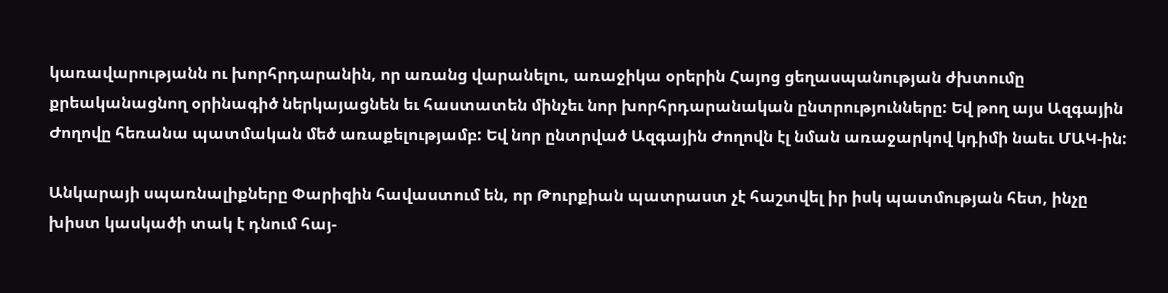կառավարությանն ու խորհրդարանին, որ առանց վարանելու, առաջիկա օրերին Հայոց ցեղասպանության ժխտումը քրեականացնող օրինագիծ ներկայացնեն եւ հաստատեն մինչեւ նոր խորհրդարանական ընտրությունները: Եվ թող այս Ազգային Ժողովը հեռանա պատմական մեծ առաքելությամբ: Եվ նոր ընտրված Ազգային Ժողովն էլ նման առաջարկով կդիմի նաեւ ՄԱԿ-ին:

Անկարայի սպառնալիքները Փարիզին հավաստում են, որ Թուրքիան պատրաստ չէ հաշտվել իր իսկ պատմության հետ, ինչը խիստ կասկածի տակ է դնում հայ-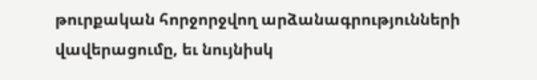թուրքական հորջորջվող արձանագրությունների վավերացումը, եւ նույնիսկ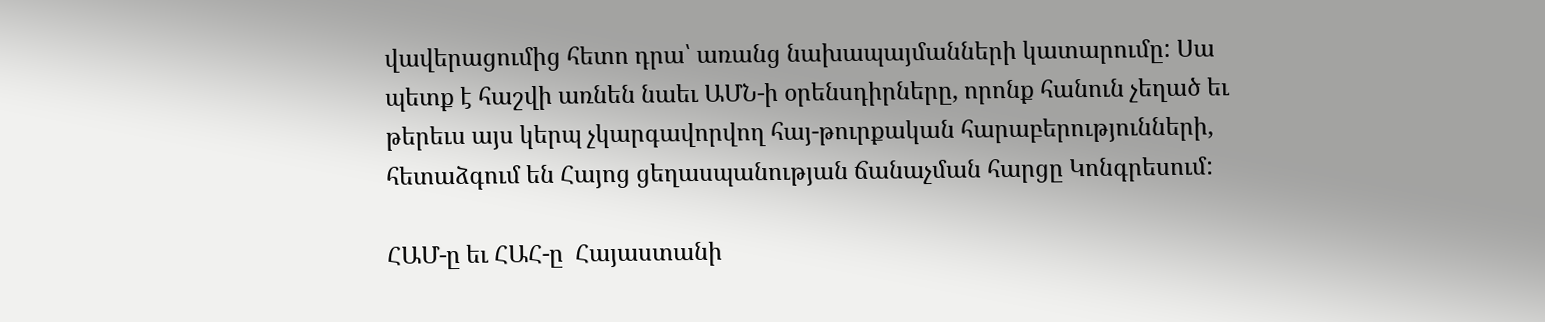վավերացումից հետո դրա՝ առանց նախապայմանների կատարումը: Սա պետք է հաշվի առնեն նաեւ ԱՄՆ-ի օրենսդիրները, որոնք հանուն չեղած եւ թերեւս այս կերպ չկարգավորվող հայ-թուրքական հարաբերությունների, հետաձգում են Հայոց ցեղասպանության ճանաչման հարցը Կոնգրեսում:

ՀԱՄ-ը եւ ՀԱՀ-ը  Հայաստանի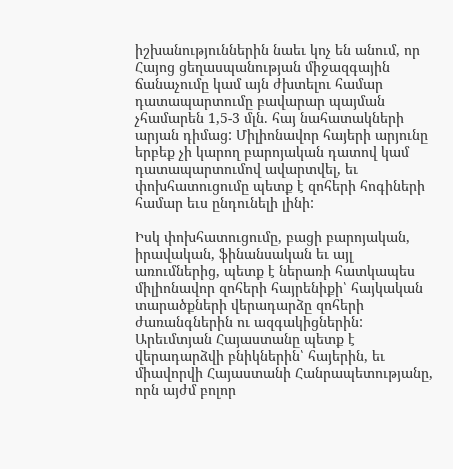իշխանություններին նաեւ կոչ են անում, որ Հայոց ցեղասպանության միջազգային ճանաչումը կամ այն ժխտելու համար դատապարտումը բավարար պայման չհամարեն 1,5-3 մլն. հայ նահատակների արյան դիմաց: Միլիոնավոր հայերի արյունը երբեք չի կարող բարոյական դատով կամ դատապարտումով ավարտվել, եւ փոխհատուցումը պետք է զոհերի հոգիների համար եւս ընդունելի լինի:

Իսկ փոխհատուցումը, բացի բարոյական, իրավական, ֆինանսական եւ այլ առումներից, պետք է ներառի հատկապես միլիոնավոր զոհերի հայրենիքի՝ հայկական տարածքների վերադարձը զոհերի ժառանգներին ու ազգակիցներին: Արեւմտյան Հայաստանը պետք է վերադարձվի բնիկներին՝ հայերին, եւ միավորվի Հայաստանի Հանրապետությանը, որն այժմ բոլոր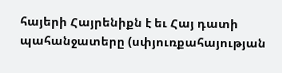հայերի Հայրենիքն է եւ Հայ դատի պահանջատերը (սփյուռքահայության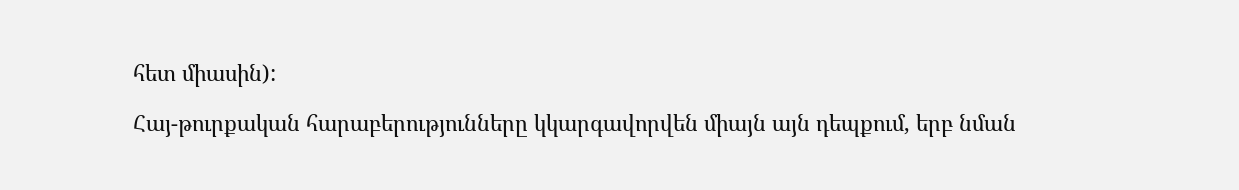հետ միասին):

Հայ-թուրքական հարաբերությունները կկարգավորվեն միայն այն դեպքում, երբ նման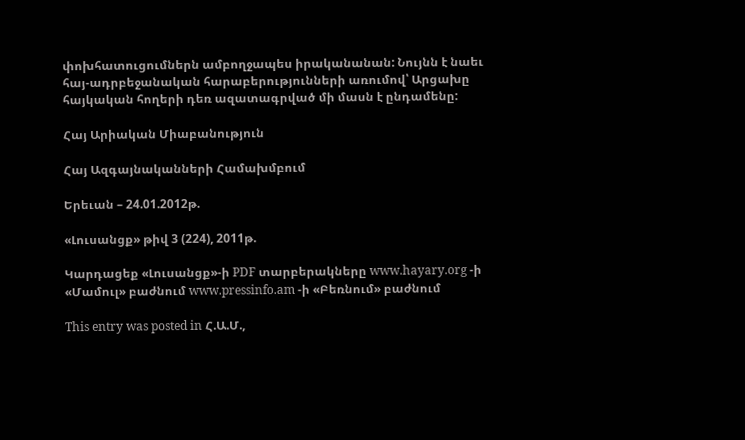փոխհատուցումներն ամբողջապես իրականանան: Նույնն է նաեւ հայ-ադրբեջանական հարաբերությունների առումով՝ Արցախը հայկական հողերի դեռ ազատագրված մի մասն է ընդամենը:

Հայ Արիական Միաբանություն

Հայ Ազգայնականների Համախմբում

Երեւան – 24.01.2012թ.

«Լուսանցք» թիվ 3 (224), 2011թ.

Կարդացեք «Լուսանցք»-ի PDF տարբերակները www.hayary.org -ի «Մամուլ» բաժնում www.pressinfo.am -ի «Բեռնում» բաժնում

This entry was posted in Հ.Ա.Մ.,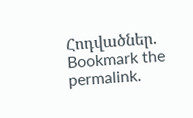Հոդվածներ. Bookmark the permalink.